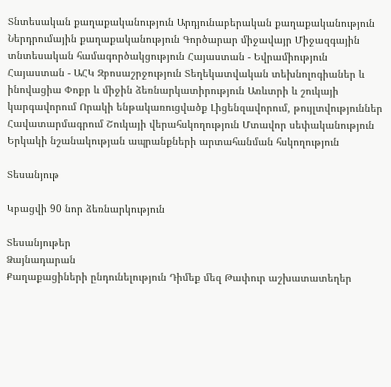Տնտեսական քաղաքականություն Արդյունաբերական քաղաքականություն Ներդրումային քաղաքականություն Գործարար միջավայր Միջազգային տնտեսական համագործակցություն Հայաստան - Եվրամիություն Հայաստան - ԱՀԿ Զբոսաշրջություն Տեղեկատվական տեխնոլոգիաներ և ինովացիա Փոքր և միջին ձեռնարկատիրություն Առևտրի և շուկայի կարգավորում Որակի ենթակառուցվածք Լիցենզավորում, թույլտվություններ Հավատարմագրում Շուկայի վերահսկողություն Մտավոր սեփականություն Երկակի նշանակության ապրանքների արտահանման հսկողություն

Տեսանյութ

Կբացվի 90 նոր ձեռնարկություն

Տեսանյութեր
Ձայնադարան
Քաղաքացիների ընդունելություն Դիմեք մեզ Թափուր աշխատատեղեր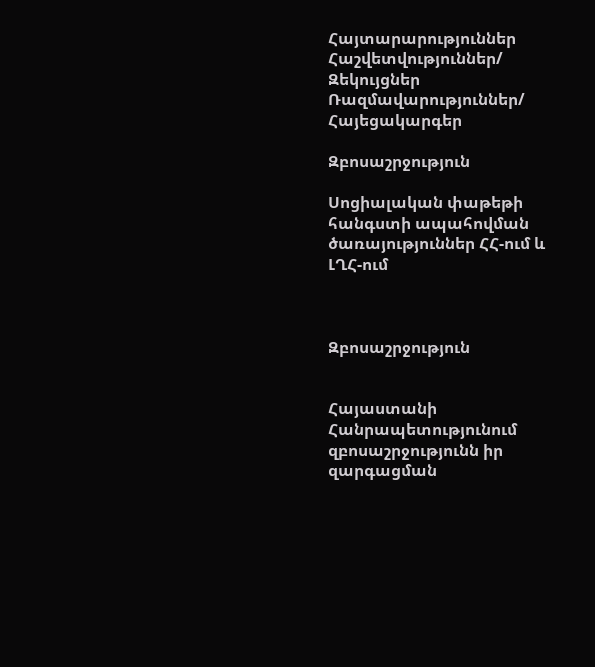Հայտարարություններ Հաշվետվություններ/ Զեկույցներ Ռազմավարություններ/ Հայեցակարգեր

Զբոսաշրջություն

Սոցիալական փաթեթի հանգստի ապահովման ծառայություններ ՀՀ-ում և ԼՂՀ-ում



Զբոսաշրջություն


Հայաստանի Հանրապետությունում զբոսաշրջությունն իր զարգացման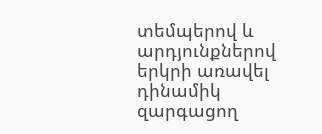տեմպերով և արդյունքներով երկրի առավել դինամիկ զարգացող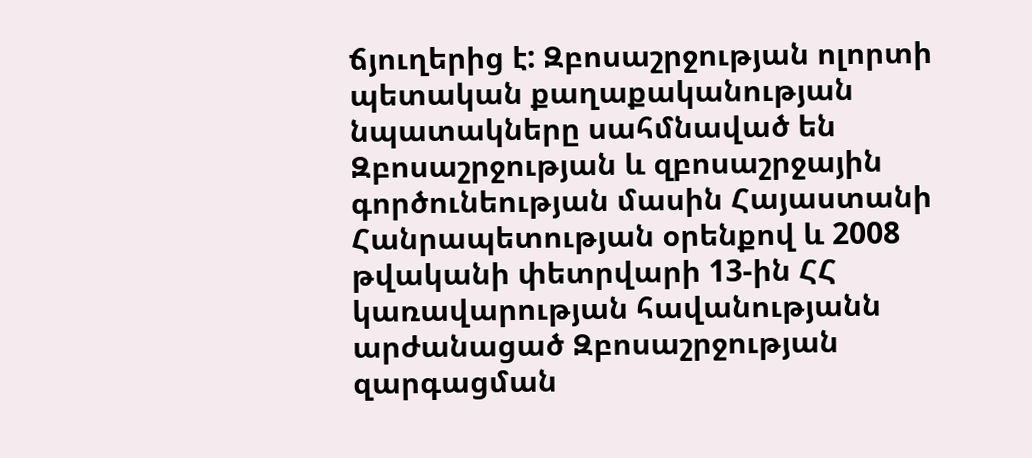ճյուղերից է: Զբոսաշրջության ոլորտի պետական քաղաքականության նպատակները սահմնաված են Զբոսաշրջության և զբոսաշրջային գործունեության մասին Հայաստանի Հանրապետության օրենքով և 2008 թվականի փետրվարի 13-ին ՀՀ կառավարության հավանությանն արժանացած Զբոսաշրջության զարգացման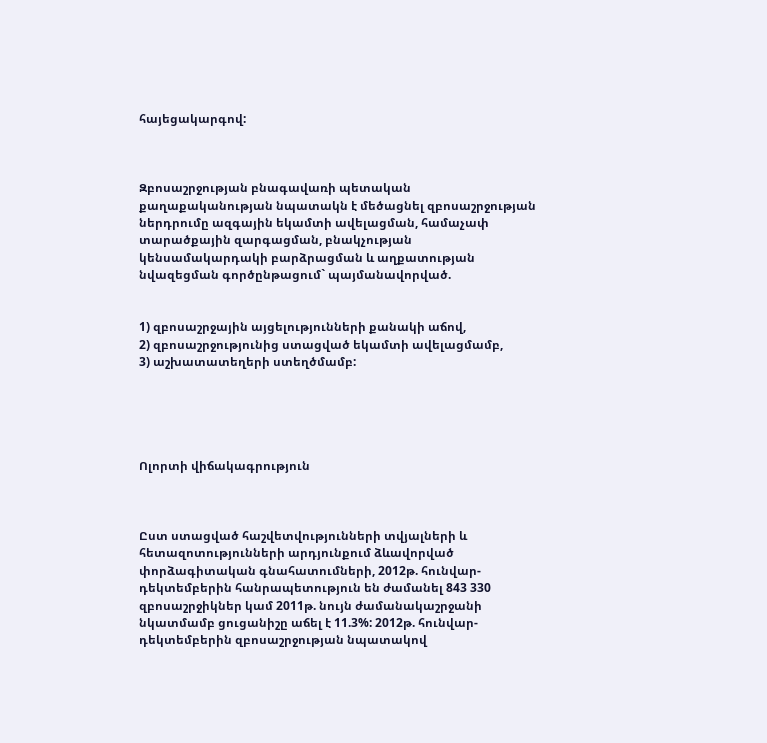հայեցակարգով:



Զբոսաշրջության բնագավառի պետական քաղաքականության նպատակն է մեծացնել զբոսաշրջության ներդրումը ազգային եկամտի ավելացման, համաչափ տարածքային զարգացման, բնակչության կենսամակարդակի բարձրացման և աղքատության նվազեցման գործընթացում` պայմանավորված.


1) զբոսաշրջային այցելությունների քանակի աճով,
2) զբոսաշրջությունից ստացված եկամտի ավելացմամբ,
3) աշխատատեղերի ստեղծմամբ:





Ոլորտի վիճակագրություն



Ըստ ստացված հաշվետվությունների տվյալների և հետազոտությունների արդյունքում ձևավորված փորձագիտական գնահատումների, 2012թ. հունվար-դեկտեմբերին հանրապետություն են ժամանել 843 330 զբոսաշրջիկներ կամ 2011թ. նույն ժամանակաշրջանի նկատմամբ ցուցանիշը աճել է 11.3%: 2012թ. հունվար-դեկտեմբերին զբոսաշրջության նպատակով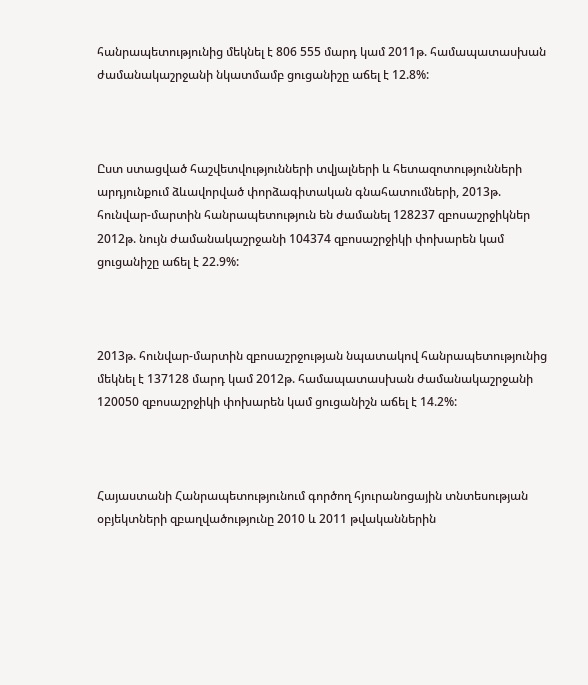հանրապետությունից մեկնել է 806 555 մարդ կամ 2011թ. համապատասխան ժամանակաշրջանի նկատմամբ ցուցանիշը աճել է 12.8%:



Ըստ ստացված հաշվետվությունների տվյալների և հետազոտությունների արդյունքում ձևավորված փորձագիտական գնահատումների, 2013թ. հունվար-մարտին հանրապետություն են ժամանել 128237 զբոսաշրջիկներ 2012թ. նույն ժամանակաշրջանի 104374 զբոսաշրջիկի փոխարեն կամ ցուցանիշը աճել է 22.9%:



2013թ. հունվար-մարտին զբոսաշրջության նպատակով հանրապետությունից մեկնել է 137128 մարդ կամ 2012թ. համապատասխան ժամանակաշրջանի 120050 զբոսաշրջիկի փոխարեն կամ ցուցանիշն աճել է 14.2%:



Հայաստանի Հանրապետությունում գործող հյուրանոցային տնտեսության օբյեկտների զբաղվածությունը 2010 և 2011 թվականներին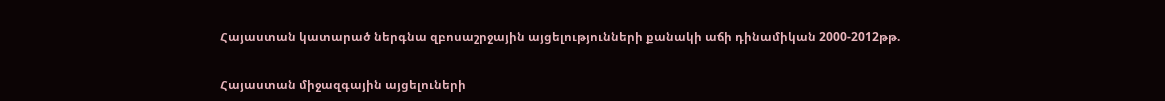Հայաստան կատարած ներգնա զբոսաշրջային այցելությունների քանակի աճի դինամիկան 2000-2012թթ.


Հայաստան միջազգային այցելուների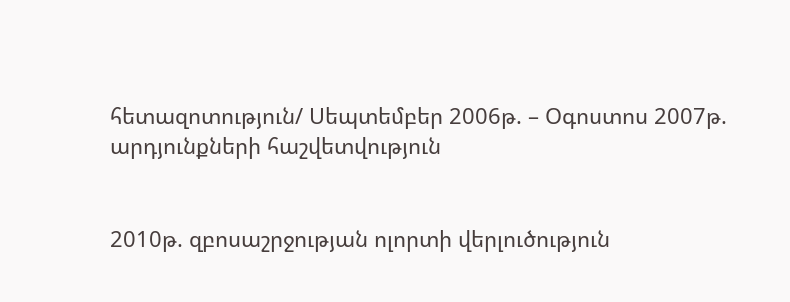հետազոտություն/ Սեպտեմբեր 2006թ. – Օգոստոս 2007թ. արդյունքների հաշվետվություն


2010թ. զբոսաշրջության ոլորտի վերլուծություն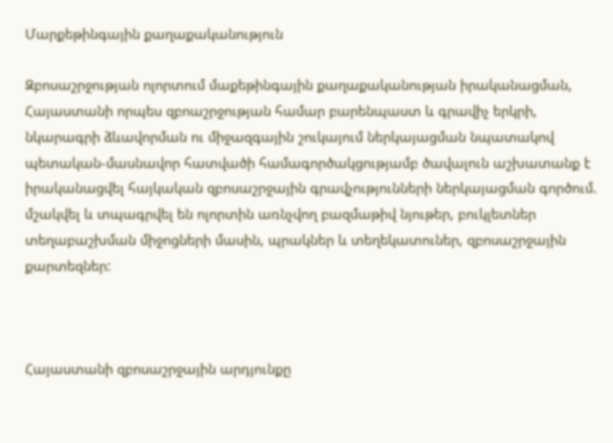Մարքեթինգային քաղաքականություն

Զբոսաշրջության ոլորտում մաքեթինգային քաղաքականության իրականացման, Հայաստանի որպես զբոաշրջության համար բարենպաստ և գրավիչ երկրի, նկարագրի ձևավորման ու միջազգային շուկայում ներկայացման նպատակով պետական-մասնավոր հատվածի համագործակցությամբ ծավալուն աշխատանք է իրականացվել հայկական զբոսաշրջային գրավչությունների ներկայացման գործում. մշակվել և տպագրվել են ոլորտին առնչվող բազմաթիվ նյութեր, բուկլետներ տեղաբաշխման միջոցների մասին, պրակներ և տեղեկատուներ, զբոսաշրջային քարտեզներ:



Հայաստանի զբոսաշրջային արդյունքը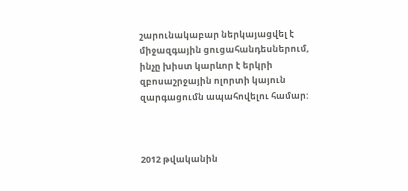շարունակաբար ներկայացվել է միջազգային ցուցահանդեսներում, ինչը խիստ կարևոր է երկրի զբոսաշրջային ոլորտի կայուն զարգացումն ապահովելու համար:



2012 թվականին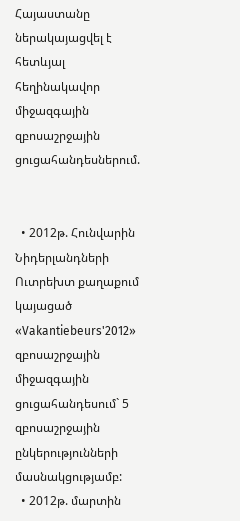Հայաստանը ներակայացվել է հետևյալ հեղինակավոր միջազգային զբոսաշրջային ցուցահանդեսներում.


  • 2012թ. Հունվարին Նիդերլանդների Ուտրեխտ քաղաքում կայացած «Vakantiebeurs'2012» զբոսաշրջային միջազգային ցուցահանդեսում` 5 զբոսաշրջային ընկերությունների մասնակցությամբ:
  • 2012թ. մարտին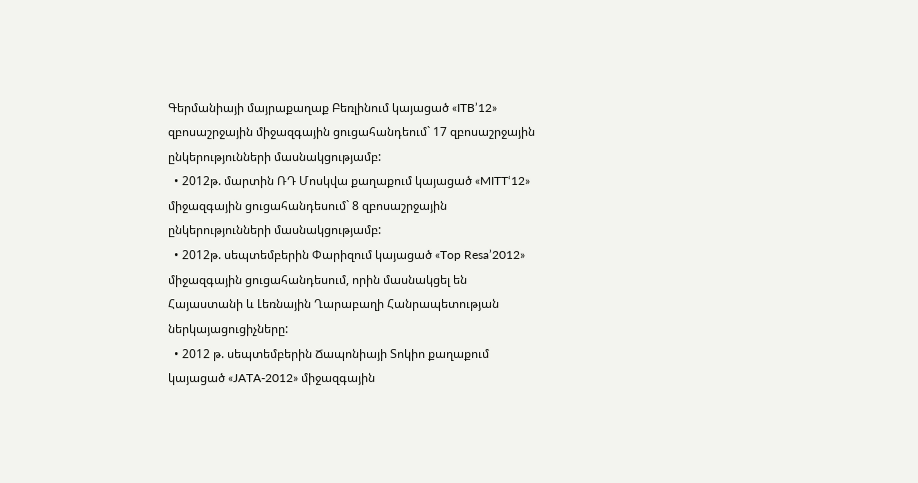Գերմանիայի մայրաքաղաք Բեռլինում կայացած «ITB’12» զբոսաշրջային միջազգային ցուցահանդեում` 17 զբոսաշրջային ընկերությունների մասնակցությամբ:
  • 2012թ. մարտին ՌԴ Մոսկվա քաղաքում կայացած «MITT‘12» միջազգային ցուցահանդեսում` 8 զբոսաշրջային ընկերությունների մասնակցությամբ:
  • 2012թ. սեպտեմբերին Փարիզում կայացած «Top Resa’2012» միջազգային ցուցահանդեսում, որին մասնակցել են Հայաստանի և Լեռնային Ղարաբաղի Հանրապետության ներկայացուցիչները:
  • 2012 թ. սեպտեմբերին Ճապոնիայի Տոկիո քաղաքում կայացած «JATA-2012» միջազգային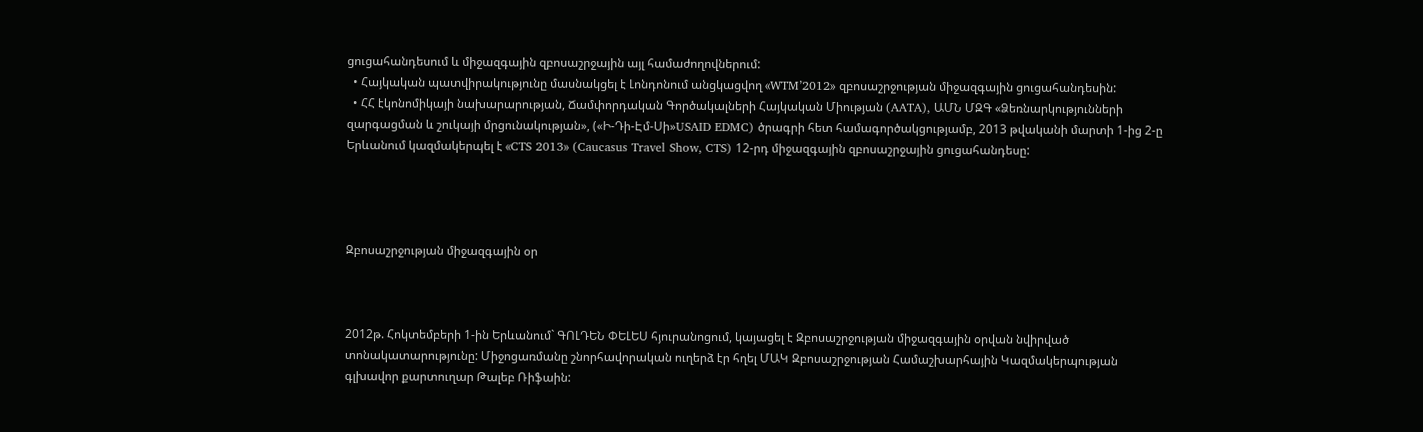ցուցահանդեսում և միջազգային զբոսաշրջային այլ համաժողովներում:
  • Հայկական պատվիրակությունը մասնակցել է Լոնդոնում անցկացվող «WTM’2012» զբոսաշրջության միջազգային ցուցահանդեսին:
  • ՀՀ էկոնոմիկայի նախարարության, Ճամփորդական Գործակալների Հայկական Միության (AATA), ԱՄՆ ՄԶԳ «Ձեռնարկությունների զարգացման և շուկայի մրցունակության», («Ի-Դի-Էմ-Սի»USAID EDMC) ծրագրի հետ համագործակցությամբ, 2013 թվականի մարտի 1-ից 2-ը Երևանում կազմակերպել է «CTS 2013» (Caucasus Travel Show, CTS) 12-րդ միջազգային զբոսաշրջային ցուցահանդեսը:




Զբոսաշրջության միջազգային օր



2012թ. Հոկտեմբերի 1-ին Երևանում` ԳՈԼԴԵՆ ՓԵԼԵՍ հյուրանոցում, կայացել է Զբոսաշրջության միջազգային օրվան նվիրված տոնակատարությունը: Միջոցառմանը շնորհավորական ուղերձ էր հղել ՄԱԿ Զբոսաշրջության Համաշխարհային Կազմակերպության գլխավոր քարտուղար Թալեբ Ռիֆաին: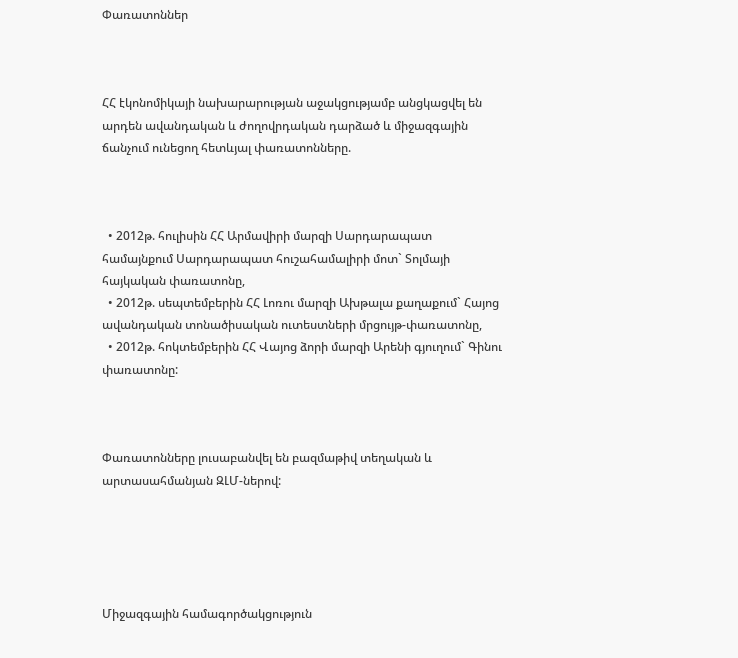Փառատոններ



ՀՀ էկոնոմիկայի նախարարության աջակցությամբ անցկացվել են արդեն ավանդական և ժողովրդական դարձած և միջազգային ճանչում ունեցող հետևյալ փառատոնները.



  • 2012թ. հուլիսին ՀՀ Արմավիրի մարզի Սարդարապատ համայնքում Սարդարապատ հուշահամալիրի մոտ` Տոլմայի հայկական փառատոնը,
  • 2012թ. սեպտեմբերին ՀՀ Լոռու մարզի Ախթալա քաղաքում` Հայոց ավանդական տոնածիսական ուտեստների մրցույթ-փառատոնը,
  • 2012թ. հոկտեմբերին ՀՀ Վայոց ձորի մարզի Արենի գյուղում` Գինու փառատոնը:



Փառատոնները լուսաբանվել են բազմաթիվ տեղական և արտասահմանյան ԶԼՄ-ներով:





Միջազգային համագործակցություն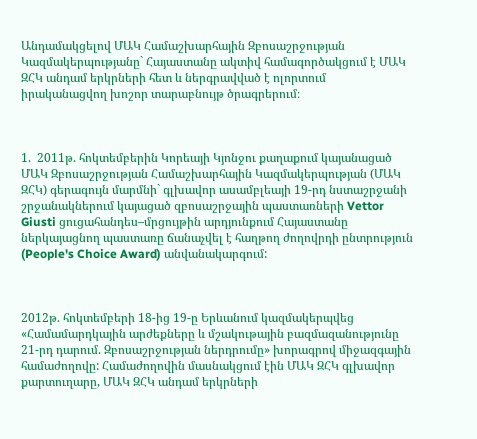Անդամակցելով ՄԱԿ Համաշխարհային Զբոսաշրջության Կազմակերպությանը` Հայաստանը ակտիվ համագործակցում է ՄԱԿ ԶՀԿ անդամ երկրների հետ և ներգրավված է ոլորտում իրականացվող խոշոր տարաբնույթ ծրագրերում։



1.  2011թ. հոկտեմբերին Կորեայի Կյոնջու քաղաքում կայանացած ՄԱԿ Զբոսաշրջության Համաշխարհային Կազմակերպության (ՄԱԿ ԶՀԿ) գերագույն մարմնի` գլխավոր ասամբլեայի 19-րդ նստաշրջանի շրջանակներում կայացած զբոսաշրջային պաստառների Vettor Giusti ցուցահանդես–մրցույթին արդյունքում Հայաստանը ներկայացնող պաստառը ճանաչվել է հաղթող ժողովրդի ընտրություն (People's Choice Award) անվանակարգում:



2012թ. հոկտեմբերի 18-ից 19-ը Երևանում կազմակերպվեց «Համամարդկային արժեքները և մշակութային բազմազանությունը 21-րդ դարում. Զբոսաշրջության ներդրումը» խորագրով միջազգային համաժողովը: Համաժողովին մասնակցում էին ՄԱԿ ԶՀԿ գլխավոր քարտուղարը, ՄԱԿ ԶՀԿ անդամ երկրների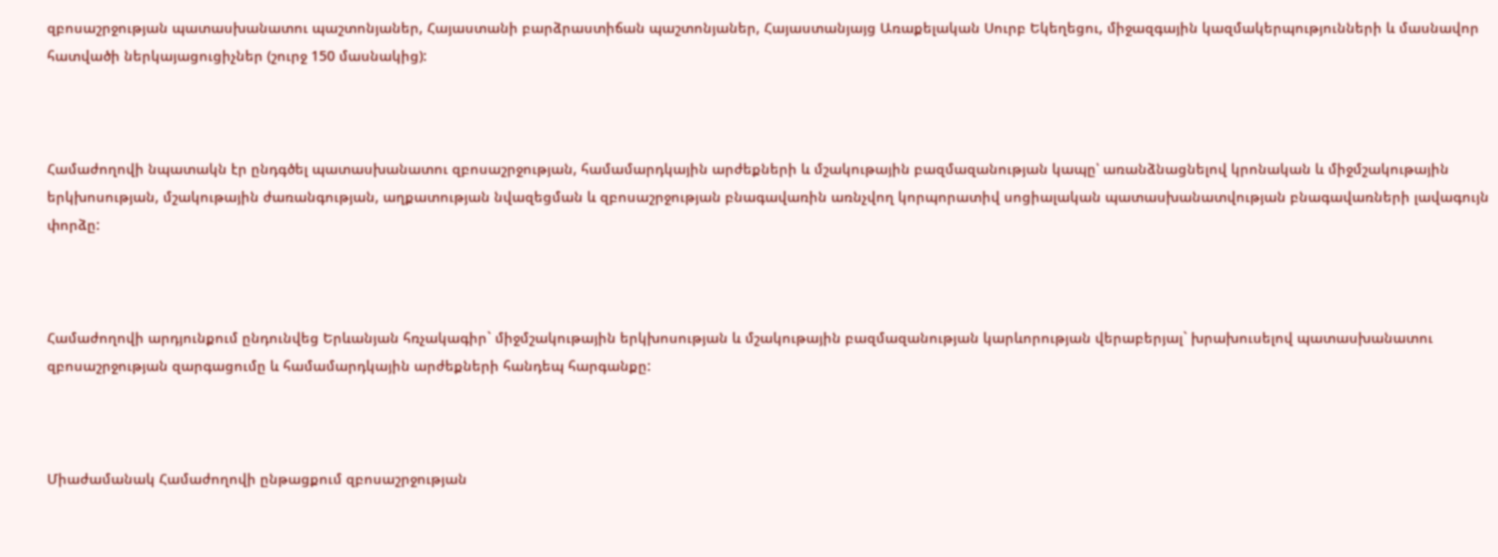զբոսաշրջության պատասխանատու պաշտոնյաներ, Հայաստանի բարձրաստիճան պաշտոնյաներ, Հայաստանյայց Առաքելական Սուրբ Եկեղեցու, միջազգային կազմակերպությունների և մասնավոր հատվածի ներկայացուցիչներ (շուրջ 150 մասնակից):



Համաժողովի նպատակն էր ընդգծել պատասխանատու զբոսաշրջության, համամարդկային արժեքների և մշակութային բազմազանության կապը՝ առանձնացնելով կրոնական և միջմշակութային երկխոսության, մշակութային ժառանգության, աղքատության նվազեցման և զբոսաշրջության բնագավառին առնչվող կորպորատիվ սոցիալական պատասխանատվության բնագավառների լավագույն փորձը:



Համաժողովի արդյունքում ընդունվեց Երևանյան հռչակագիր` միջմշակութային երկխոսության և մշակութային բազմազանության կարևորության վերաբերյալ` խրախուսելով պատասխանատու զբոսաշրջության զարգացումը և համամարդկային արժեքների հանդեպ հարգանքը:



Միաժամանակ Համաժողովի ընթացքում զբոսաշրջության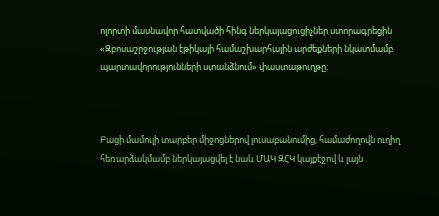ոլորտի մասնավոր հատվածի հինգ ներկայացուցիչներ ստորագրեցին «Զբոսաշրջության էթիկայի համաշխարհային արժեքների նկատմամբ պարտավորությունների ստանձնում» փաստաթուղթը:



Բացի մամուլի տարբեր միջոցներով լուսաբանումից, համաժողովն ուղիղ հեռարձակմամբ ներկայացվել է նաև ՄԱԿ ԶՀԿ կայքէջով և լայն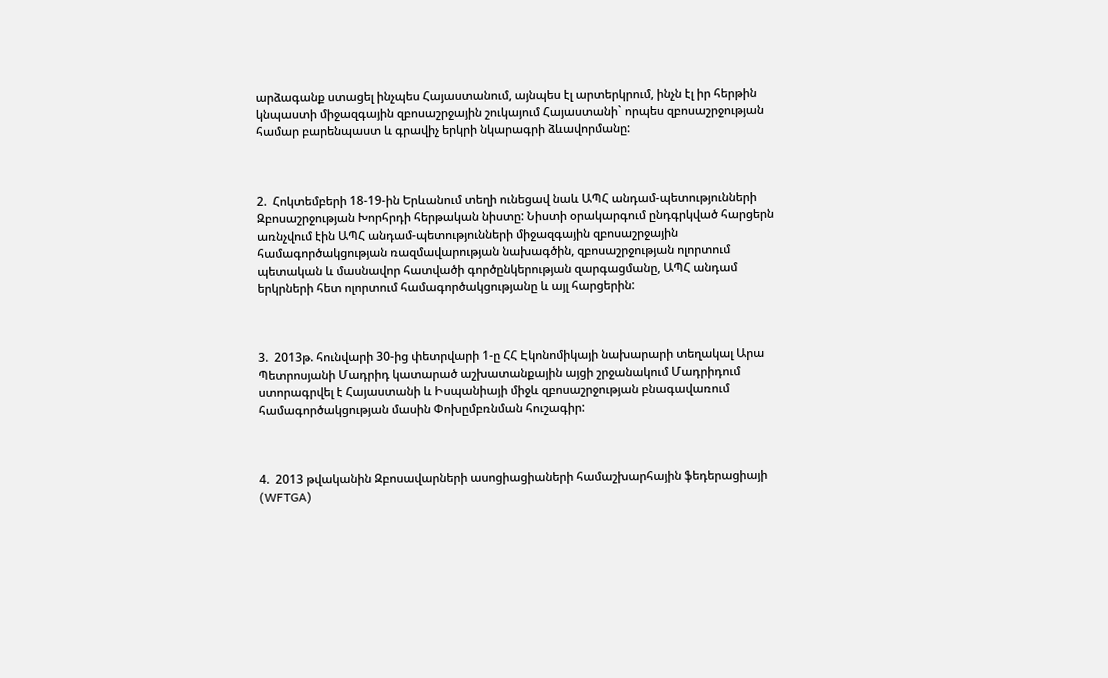արձագանք ստացել ինչպես Հայաստանում, այնպես էլ արտերկրում, ինչն էլ իր հերթին կնպաստի միջազգային զբոսաշրջային շուկայում Հայաստանի` որպես զբոսաշրջության համար բարենպաստ և գրավիչ երկրի նկարագրի ձևավորմանը:



2.  Հոկտեմբերի 18-19-ին Երևանում տեղի ունեցավ նաև ԱՊՀ անդամ-պետությունների Զբոսաշրջության Խորհրդի հերթական նիստը: Նիստի օրակարգում ընդգրկված հարցերն առնչվում էին ԱՊՀ անդամ-պետությունների միջազգային զբոսաշրջային համագործակցության ռազմավարության նախագծին, զբոսաշրջության ոլորտում պետական և մասնավոր հատվածի գործընկերության զարգացմանը, ԱՊՀ անդամ երկրների հետ ոլորտում համագործակցությանը և այլ հարցերին:



3.  2013թ. հունվարի 30-ից փետրվարի 1-ը ՀՀ Էկոնոմիկայի նախարարի տեղակալ Արա Պետրոսյանի Մադրիդ կատարած աշխատանքային այցի շրջանակում Մադրիդում ստորագրվել է Հայաստանի և Իսպանիայի միջև զբոսաշրջության բնագավառում համագործակցության մասին Փոխըմբռնման հուշագիր:



4.  2013 թվականին Զբոսավարների ասոցիացիաների համաշխարհային ֆեդերացիայի (WFTGA)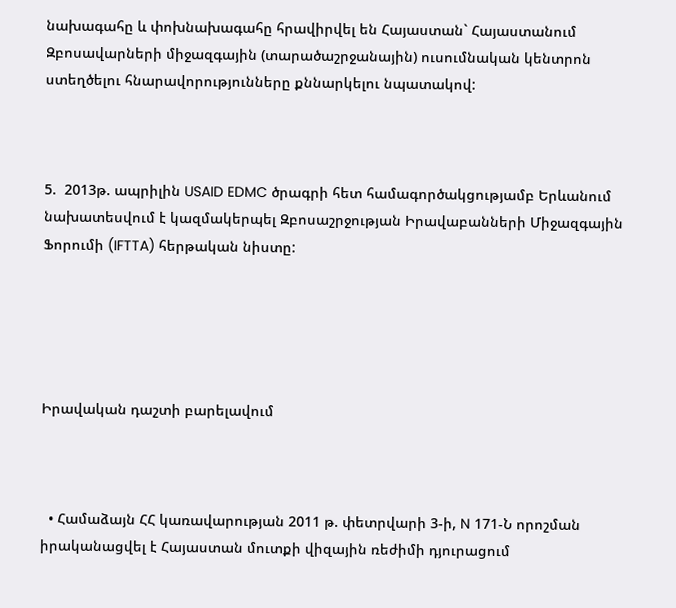նախագահը և փոխնախագահը հրավիրվել են Հայաստան` Հայաստանում Զբոսավարների միջազգային (տարածաշրջանային) ուսումնական կենտրոն ստեղծելու հնարավորությունները քննարկելու նպատակով:



5.  2013թ. ապրիլին USAID EDMC ծրագրի հետ համագործակցությամբ Երևանում նախատեսվում է կազմակերպել Զբոսաշրջության Իրավաբանների Միջազգային Ֆորումի (IFTTA) հերթական նիստը:





Իրավական դաշտի բարելավում



  • Համաձայն ՀՀ կառավարության 2011 թ. փետրվարի 3-ի, N 171-Ն որոշման իրականացվել է Հայաստան մուտքի վիզային ռեժիմի դյուրացում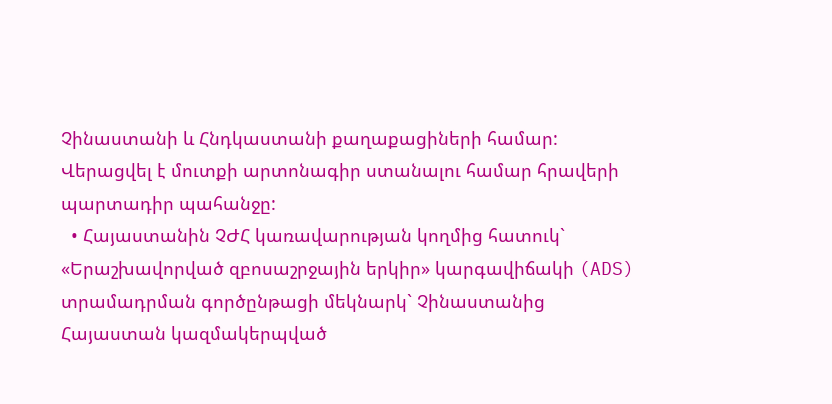Չինաստանի և Հնդկաստանի քաղաքացիների համար: Վերացվել է մուտքի արտոնագիր ստանալու համար հրավերի պարտադիր պահանջը:
  • Հայաստանին ՉԺՀ կառավարության կողմից հատուկ` «Երաշխավորված զբոսաշրջային երկիր» կարգավիճակի (ADS) տրամադրման գործընթացի մեկնարկ` Չինաստանից Հայաստան կազմակերպված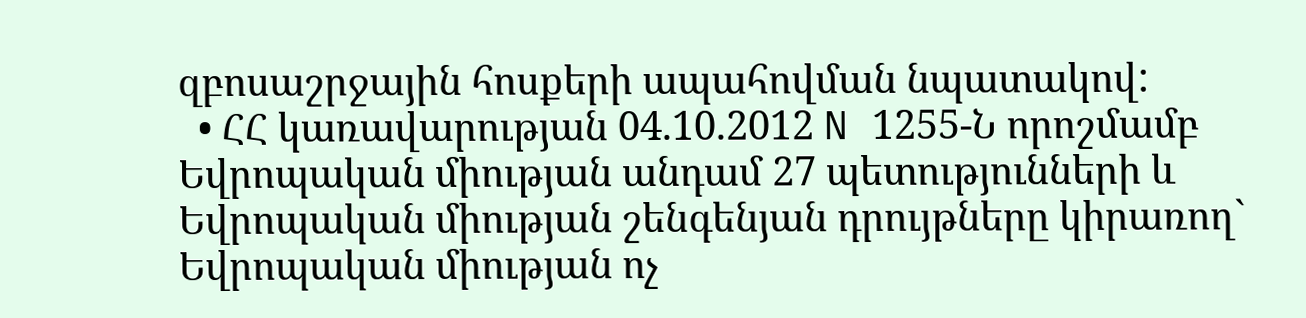զբոսաշրջային հոսքերի ապահովման նպատակով:
  • ՀՀ կառավարության 04.10.2012 N 1255-Ն որոշմամբ Եվրոպական միության անդամ 27 պետությունների և Եվրոպական միության շենգենյան դրույթները կիրառող` Եվրոպական միության ոչ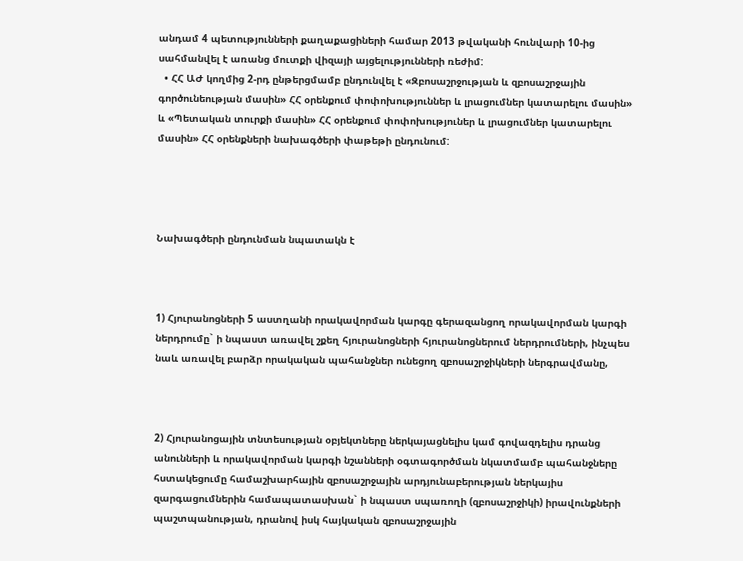անդամ 4 պետությունների քաղաքացիների համար 2013 թվականի հունվարի 10-ից սահմանվել է առանց մուտքի վիզայի այցելությունների ռեժիմ:
  • ՀՀ ԱԺ կողմից 2-րդ ընթերցմամբ ընդունվել է «Զբոսաշրջության և զբոսաշրջային գործունեության մասին» ՀՀ օրենքում փոփոխություններ և լրացումներ կատարելու մասին» և «Պետական տուրքի մասին» ՀՀ օրենքում փոփոխություներ և լրացումներ կատարելու մասին» ՀՀ օրենքների նախագծերի փաթեթի ընդունում:




Նախագծերի ընդունման նպատակն է



1) Հյուրանոցների 5 աստղանի որակավորման կարգը գերազանցող որակավորման կարգի ներդրումը` ի նպաստ առավել շքեղ հյուրանոցների հյուրանոցներում ներդրումների, ինչպես նաև առավել բարձր որակական պահանջներ ունեցող զբոսաշրջիկների ներգրավմանը,



2) Հյուրանոցային տնտեսության օբյեկտները ներկայացնելիս կամ գովազդելիս դրանց անունների և որակավորման կարգի նշանների օգտագործման նկատմամբ պահանջները հստակեցումը համաշխարհային զբոսաշրջային արդյունաբերության ներկայիս զարգացումներին համապատասխան` ի նպաստ սպառողի (զբոսաշրջիկի) իրավունքների պաշտպանության, դրանով իսկ հայկական զբոսաշրջային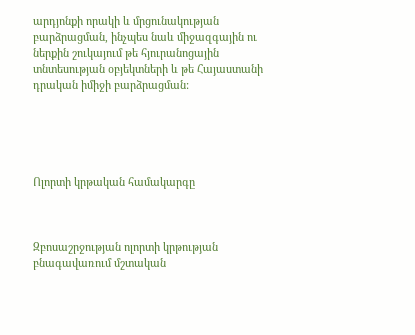արդյոնքի որակի և մրցունակության բարձրացման, ինչպես նաև միջազգային ու ներքին շուկայում թե հյուրանոցային տնտեսության օբյեկտների և թե Հայաստանի դրական իմիջի բարձրացման:





Ոլորտի կրթական համակարգը



Զբոսաշրջության ոլորտի կրթության բնագավառում մշտական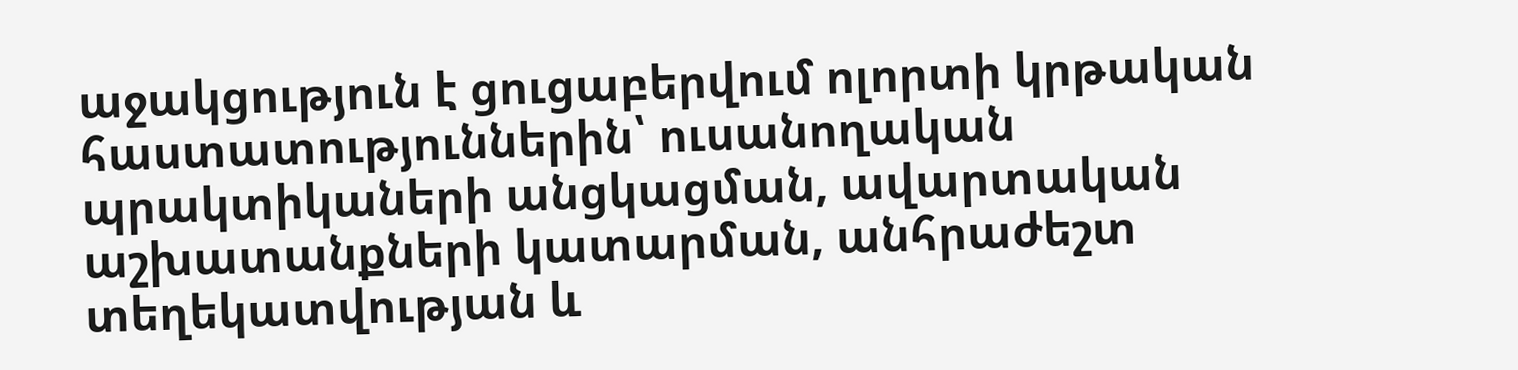աջակցություն է ցուցաբերվում ոլորտի կրթական հաստատություններին՝ ուսանողական պրակտիկաների անցկացման, ավարտական աշխատանքների կատարման, անհրաժեշտ տեղեկատվության և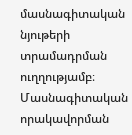մասնագիտական նյութերի տրամադրման ուղղությամբ։ Մասնագիտական որակավորման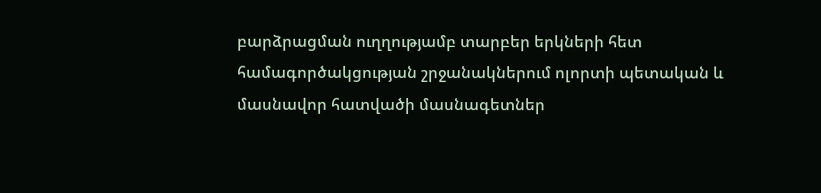բարձրացման ուղղությամբ տարբեր երկների հետ համագործակցության շրջանակներում ոլորտի պետական և մասնավոր հատվածի մասնագետներ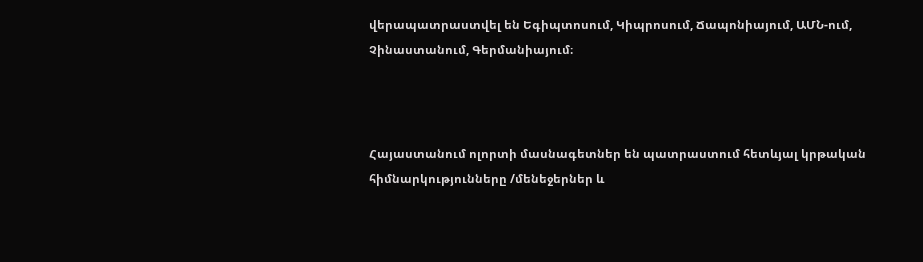վերապատրաստվել են Եգիպտոսում, Կիպրոսում, Ճապոնիայում, ԱՄՆ-ում, Չինաստանում, Գերմանիայում։



Հայաստանում ոլորտի մասնագետներ են պատրաստում հետևյալ կրթական հիմնարկությունները /մենեջերներ և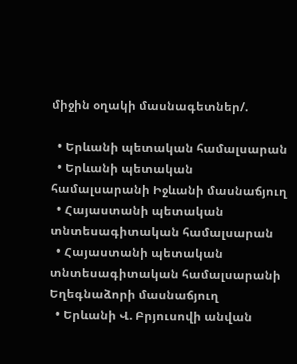միջին օղակի մասնագետներ/.

  • Երևանի պետական համալսարան
  • Երևանի պետական համալսարանի Իջևանի մասնաճյուղ
  • Հայաստանի պետական տնտեսագիտական համալսարան
  • Հայաստանի պետական տնտեսագիտական համալսարանի Եղեգնաձորի մասնաճյուղ
  • Երևանի Վ. Բրյուսովի անվան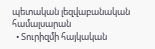պետական լեզվաբանական համալսարան
  • Տուրիզմի հայկական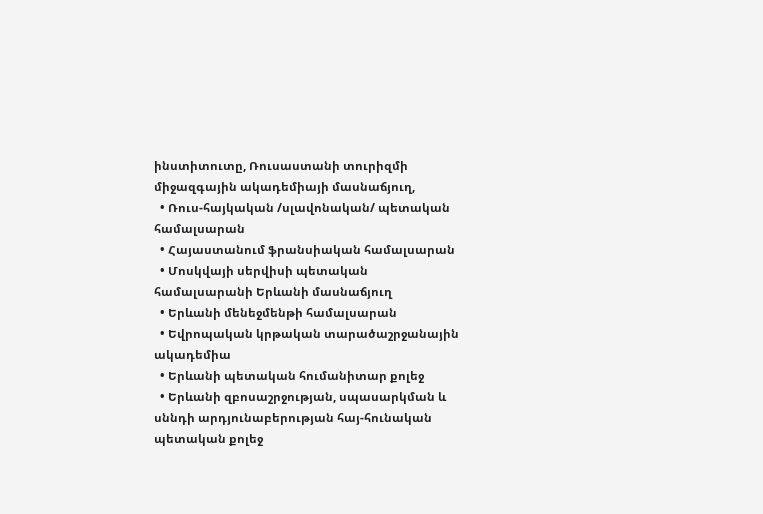ինստիտուտը, Ռուսաստանի տուրիզմի միջազգային ակադեմիայի մասնաճյուղ,
  • Ռուս-հայկական /սլավոնական/ պետական համալսարան
  • Հայաստանում ֆրանսիական համալսարան
  • Մոսկվայի սերվիսի պետական համալսարանի Երևանի մասնաճյուղ
  • Երևանի մենեջմենթի համալսարան
  • Եվրոպական կրթական տարածաշրջանային ակադեմիա
  • Երևանի պետական հումանիտար քոլեջ
  • Երևանի զբոսաշրջության, սպասարկման և սննդի արդյունաբերության հայ-հունական պետական քոլեջ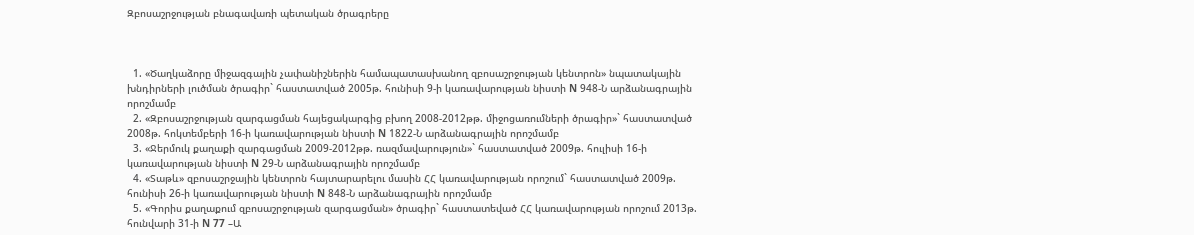Զբոսաշրջության բնագավառի պետական ծրագրերը



  1. «Ծաղկաձորը միջազգային չափանիշներին համապատասխանող զբոսաշրջության կենտրոն» նպատակային խնդիրների լուծման ծրագիր` հաստատված 2005թ. հունիսի 9-ի կառավարության նիստի N 948-Ն արձանագրային որոշմամբ
  2. «Զբոսաշրջության զարգացման հայեցակարգից բխող 2008-2012թթ. միջոցառումների ծրագիր»` հաստատված 2008թ. հոկտեմբերի 16-ի կառավարության նիստի N 1822-Ն արձանագրային որոշմամբ
  3. «Ջերմուկ քաղաքի զարգացման 2009-2012թթ. ռազմավարություն»` հաստատված 2009թ. հուլիսի 16-ի կառավարության նիստի N 29-Ն արձանագրային որոշմամբ
  4. «Տաթև» զբոսաշրջային կենտրոն հայտարարելու մասին ՀՀ կառավարության որոշում` հաստատված 2009թ. հունիսի 26-ի կառավարության նիստի N 848-Ն արձանագրային որոշմամբ
  5. «Գորիս քաղաքում զբոսաշրջության զարգացման» ծրագիր` հաստատեված ՀՀ կառավարության որոշում 2013թ. հունվարի 31-ի N 77 –Ա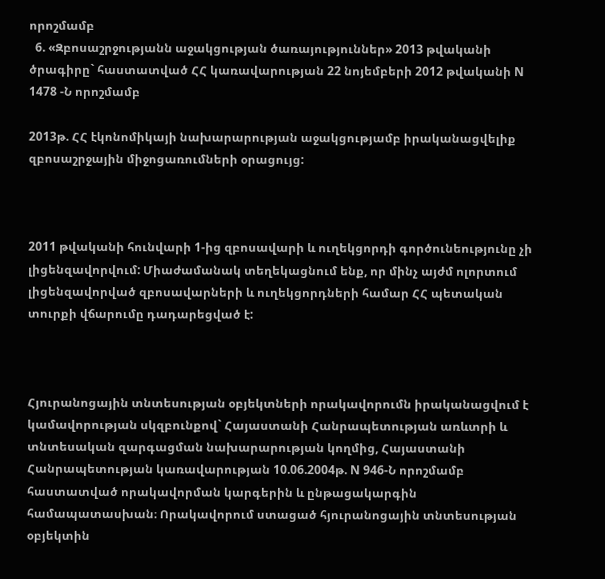որոշմամբ
  6. «Զբոսաշրջությանն աջակցության ծառայություններ» 2013 թվականի ծրագիրը` հաստատված ՀՀ կառավարության 22 նոյեմբերի 2012 թվականի N 1478 -Ն որոշմամբ

2013թ. ՀՀ էկոնոմիկայի նախարարության աջակցությամբ իրականացվելիք զբոսաշրջային միջոցառումների օրացույց:



2011 թվականի հունվարի 1-ից զբոսավարի և ուղեկցորդի գործունեությունը չի լիցենզավորվում: Միաժամանակ տեղեկացնում ենք, որ մինչ այժմ ոլորտում լիցենզավորված զբոսավարների և ուղեկցորդների համար ՀՀ պետական տուրքի վճարումը դադարեցված է:



Հյուրանոցային տնտեսության օբյեկտների որակավորումն իրականացվում է կամավորության սկզբունքով` Հայաստանի Հանրապետության առևտրի և տնտեսական զարգացման նախարարության կողմից, Հայաստանի Հանրապետության կառավարության 10.06.2004թ. N 946-Ն որոշմամբ հաստատված որակավորման կարգերին և ընթացակարգին համապատասխան։ Որակավորում ստացած հյուրանոցային տնտեսության օբյեկտին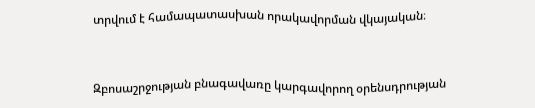տրվում է համապատասխան որակավորման վկայական։



Զբոսաշրջության բնագավառը կարգավորող օրենսդրության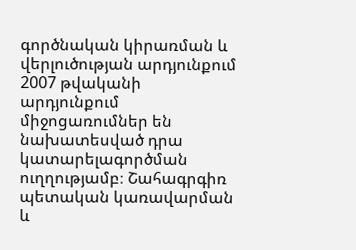գործնական կիրառման և վերլուծության արդյունքում 2007 թվականի արդյունքում միջոցառումներ են նախատեսված դրա կատարելագործման ուղղությամբ։ Շահագրգիռ պետական կառավարման և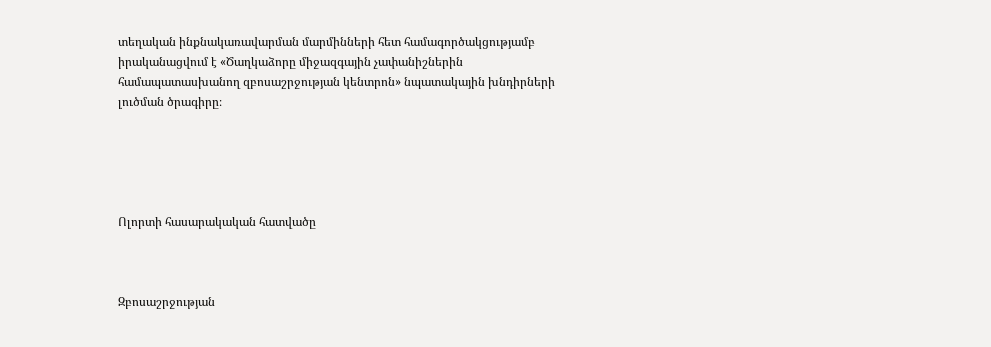տեղական ինքնակառավարման մարմինների հետ համագործակցությամբ իրականացվում է «Ծաղկաձորը միջազգային չափանիշներին համապատասխանող զբոսաշրջության կենտրոն» նպատակային խնդիրների լուծման ծրագիրը։





Ոլորտի հասարակական հատվածը



Զբոսաշրջության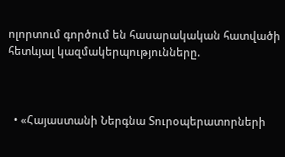ոլորտում գործում են հասարակական հատվածի հետևյալ կազմակերպությունները.



  • «Հայաստանի Ներգնա Տուրօպերատորների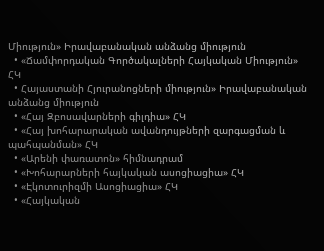Միություն» Իրավաբանական անձանց միություն
  • «Ճամփորդական Գործակալների Հայկական Միություն» ՀԿ
  • Հայաստանի Հյուրանոցների միություն» Իրավաբանական անձանց միություն
  • «Հայ Զբոսավարների գիլդիա» ՀԿ
  • «Հայ խոհարարական ավանդույթների զարգացման և պահպանման» ՀԿ
  • «Արենի փառատոն» հիմնադրամ
  • «Խոհարարների հայկական ասոցիացիա» ՀԿ
  • «Էկոտուրիզմի Ասոցիացիա» ՀԿ
  • «Հայկական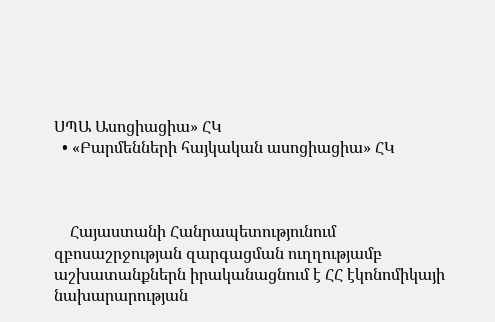ՍՊԱ Ասոցիացիա» ՀԿ
  • «Բարմենների հայկական ասոցիացիա» ՀԿ



    Հայաստանի Հանրապետությունում զբոսաշրջության զարգացման ուղղությամբ աշխատանքներն իրականացնում է ՀՀ էկոնոմիկայի նախարարության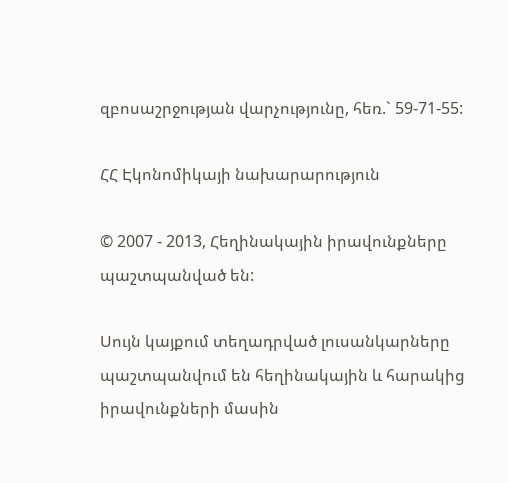զբոսաշրջության վարչությունը, հեռ.` 59-71-55:

ՀՀ Էկոնոմիկայի նախարարություն

© 2007 - 2013, Հեղինակային իրավունքները պաշտպանված են:

Սույն կայքում տեղադրված լուսանկարները պաշտպանվում են հեղինակային և հարակից իրավունքների մասին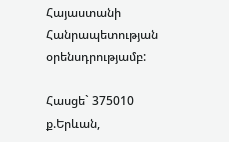Հայաստանի Հանրապետության օրենսդրությամբ:

Հասցե` 375010 ք.Երևան,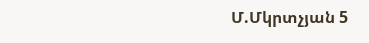Մ.Մկրտչյան 5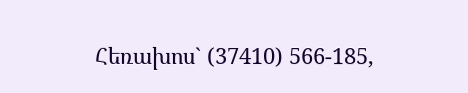Հեռախոս` (37410) 566-185,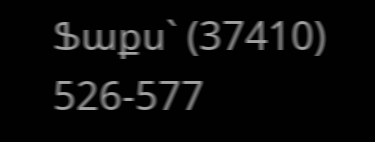Ֆաքս` (37410) 526-577